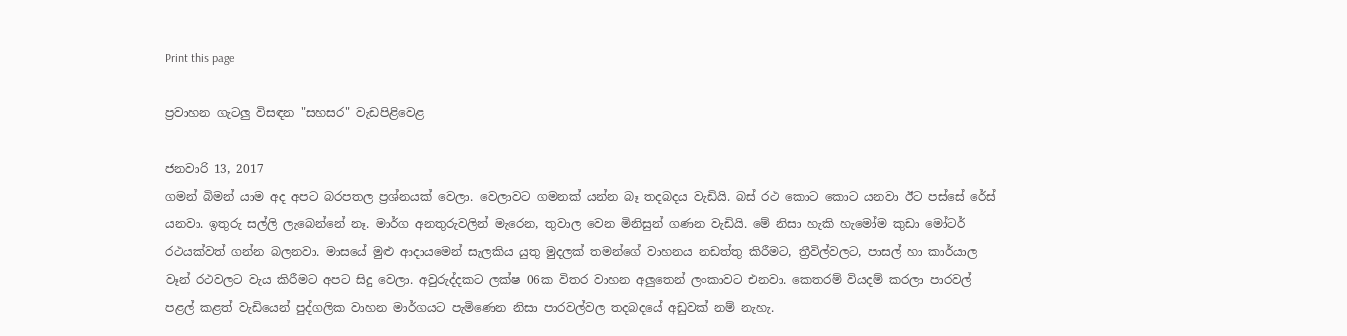Print this page

ප්‍රවාහන ගැටලු විසඳන "සහසර" වැඩපිළිවෙළ

ජනවාරි 13, 2017
ගමන් බිමන් යාම අද අපට බරපතල ප්‍රශ්නයක් වෙලා. වෙලාවට ගමනක් යන්න බෑ තදබදය වැඩියි. බස් රථ කොට කොට යනවා ඊට පස්සේ රේස් යනවා. ඉතුරු සල්ලි ලැබෙන්නේ නෑ. මාර්ග අනතුරුවලින් මැරෙන, තුවාල වෙන මිනිසුන් ගණන වැඩියි. මේ නිසා හැකි හැමෝම කුඩා මෝටර් රථයක්වත් ගන්න බලනවා. මාසයේ මුළු ආදායමෙන් සැලකිය යුතු මුදලක් තමන්ගේ වාහනය නඩත්තු කිරීමට, ත්‍රීවිල්වලට, පාසල් හා කාර්යාල වෑන් රථවලට වැය කිරීමට අපට සිදු වෙලා. අවුරුද්දකට ලක්ෂ 06ක විතර වාහන අලුතෙන් ලංකාවට එනවා. කෙතරම් වියදම් කරලා පාරවල් පළල් කළත් වැඩියෙන් පුද්ගලික වාහන මාර්ගයට පැමිණෙන නිසා පාරවල්වල තදබදයේ අඩුවක් නම් නැහැ.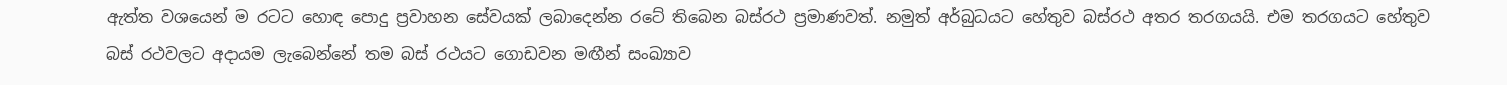ඇත්ත වශයෙන් ම රටට හොඳ පොදු ප්‍රවාහන සේවයක් ලබාදෙන්න රටේ තිබෙන බස්රථ ප්‍රමාණවත්. නමුත් අර්බුධයට හේතුව බස්රථ අතර තරගයයි. එම තරගයට හේතුව බස් රථවලට අදායම ලැබෙන්නේ තම බස් රථයට ගොඩවන මඟීන් සංඛ්‍යාව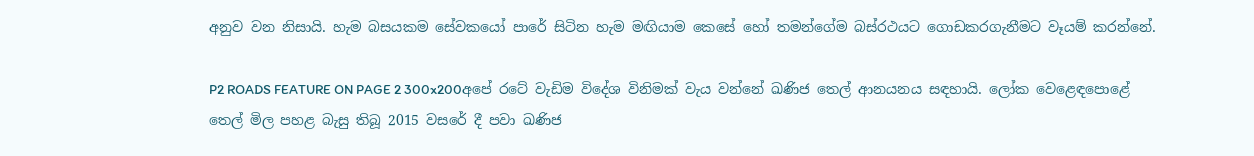අනුව වන නිසායි. හැම බසයකම සේවකයෝ පාරේ සිටින හැම මඟියාම කෙසේ හෝ තමන්ගේම බස්රථයට ගොඩකරගැනීමට වෑයම් කරන්නේ.

P2 ROADS FEATURE ON PAGE 2 300x200අපේ රටේ වැඩිම විදේශ විනිමක් වැය වන්නේ ඛණිජ තෙල් ආනයනය සඳහායි. ලෝක වෙළෙඳපොළේ තෙල් මිල පහළ බැසු තිබූ 2015 වසරේ දී පවා ඛණිජ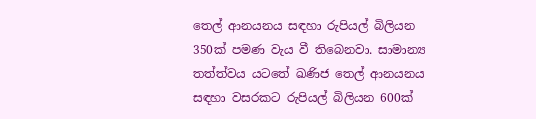තෙල් ආනයනය සඳහා රුපියල් බිලියන 350ක් පමණ වැය වී තිබෙනවා. සාමාන්‍ය තත්ත්වය යටතේ ඛණිජ තෙල් ආනයනය සඳහා වසරකට රුපියල් බිලියන 600ක්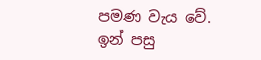පමණ වැය වේ. ඉන් පසු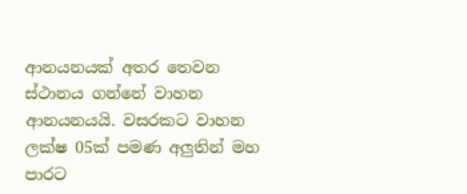ආනයනයක් අතර තෙවන ස්ථානය ගන්නේ වාහන ආනයනයයි. වසරකට වාහන ලක්ෂ 05ක් පමණ අලුතින් මහ පාරට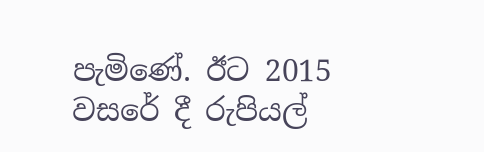පැමිණේ. ඊට 2015 වසරේ දී රුපියල්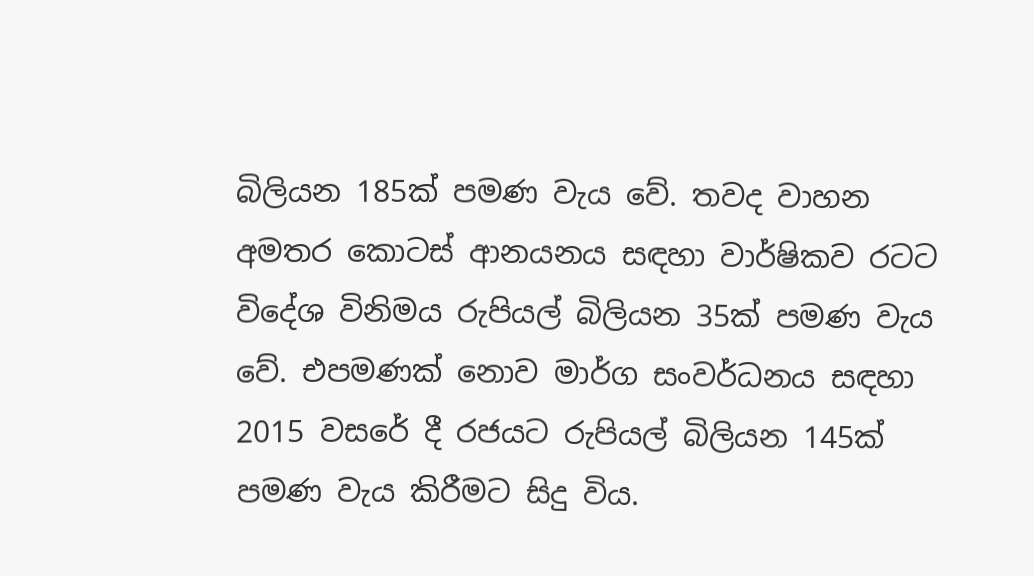බිලියන 185ක් පමණ වැය වේ. තවද වාහන අමතර කොටස් ආනයනය සඳහා වාර්ෂිකව රටට විදේශ විනිමය රුපියල් බිලියන 35ක් පමණ වැය වේ. එපමණක් නොව මාර්ග සංවර්ධනය සඳහා 2015 වසරේ දී රජයට රුපියල් බිලියන 145ක් පමණ වැය කිරීමට සිදු විය.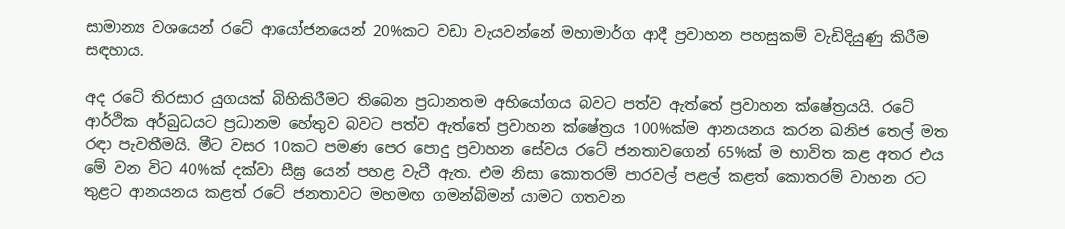සාමාන්‍ය වශයෙන් රටේ ආයෝජනයෙන් 20%කට වඩා වැයවන්නේ මහාමාර්ග ආදී ප්‍රවාහන පහසුකම් වැඩිදියුණු කිරීම සඳහාය.

අද රටේ තිරසාර යුගයක් බිහිකිරීමට තිබෙන ප්‍රධානතම අභියෝගය බවට පත්ව ඇත්තේ ප්‍රවාහන ක්ෂේත්‍රයයි. රටේ ආර්ථික අර්බුධයට ප්‍රධානම හේතුව බවට පත්ව ඇත්තේ ප්‍රවාහන ක්ෂේත්‍රය 100%ක්ම ආනයනය කරන ඛනිජ තෙල් මත රඳා පැවතීමයි. මීට වසර 10කට පමණ පෙර පොදු ප්‍රවාහන සේවය රටේ ජනතාවගෙන් 65%ක් ම භාවිත කළ අතර එය මේ වන විට 40%ක් දක්වා සීඝ්‍ර යෙන් පහළ වැටී ඇත. එම නිසා කොතරම් පාරවල් පළල් කළත් කොතරම් වාහන රට තුළට ආනයනය කළත් රටේ ජනතාවට මහමඟ ගමන්බිමන් යාමට ගතවන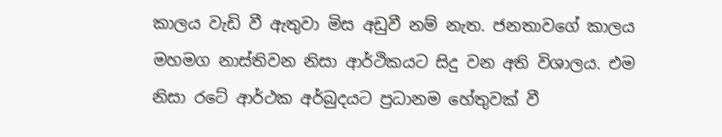කාලය වැඩි වී ඇතුවා මිස අඩුවී නම් නැත. ජනතාවගේ කාලය මහමග නාස්තිවන නිසා ආර්ථිකයට සිදු වන අති විශාලය. එම නිසා රටේ ආර්ථක අර්බුදයට ප්‍රධානම හේතුවක් වී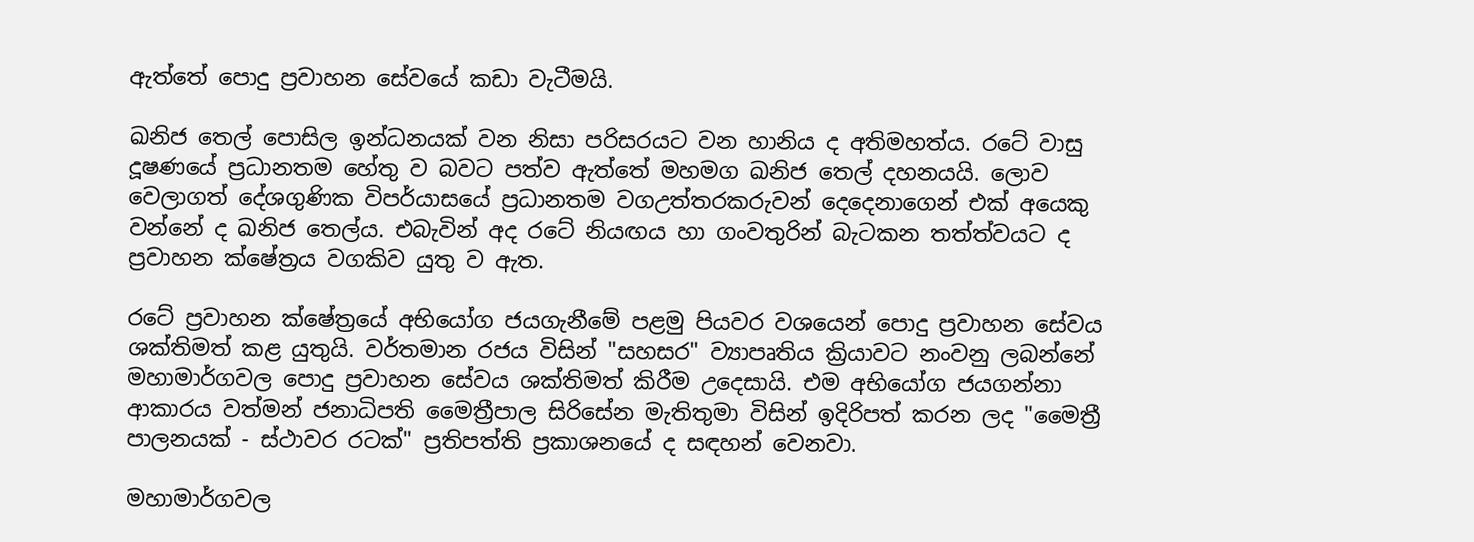ඇත්තේ පොදු ප්‍රවාහන සේවයේ කඩා වැටීමයි.

ඛනිජ තෙල් පොසිල ඉන්ධනයක් වන නිසා පරිසරයට වන හානිය ද අතිමහත්ය. රටේ වාසු දූෂණයේ ප්‍රධානතම හේතු ව බවට පත්ව ඇත්තේ මහමග ඛනිජ තෙල් දහනයයි. ලොව වෙලාගත් දේශගුණික විපර්යාසයේ ප්‍රධානතම වගඋත්තරකරුවන් දෙදෙනාගෙන් එක් අයෙකු වන්නේ ද ඛනිජ තෙල්ය. එබැවින් අද රටේ නියඟය හා ගංවතුරින් බැටකන තත්ත්වයට ද ප්‍රවාහන ක්ෂේත්‍රය වගකිව යුතු ව ඇත.

රටේ ප්‍රවාහන ක්ෂේත්‍රයේ අභියෝග ජයගැනීමේ පළමු පියවර වශයෙන් පොදු ප්‍රවාහන සේවය ශක්තිමත් කළ යුතුයි. වර්තමාන රජය විසින් "සහසර" ව්‍යාපෘතිය ක්‍රියාවට නංවනු ලබන්නේ මහාමාර්ගවල පොදු ප්‍රවාහන සේවය ශක්තිමත් කිරීම උදෙසායි. එම අභියෝග ජයගන්නා ආකාරය වත්මන් ජනාධිපති මෛත්‍රීපාල සිරිසේන මැතිතුමා විසින් ඉදිරිපත් කරන ලද "මෛත්‍රී පාලනයක් - ස්ථාවර රටක්" ප්‍රතිපත්ති ප්‍රකාශනයේ ද සඳහන් වෙනවා.

මහාමාර්ගවල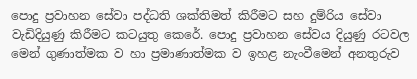පොදු ප්‍රවාහන සේවා පද්ධති ශක්තිමත් කිරීමට සහ දුම්රිය සේවා වැඩිදියුණු කිරීමට කටයුතු කෙරේ. පොදු ප්‍රවාහන සේවය දියුණු රටවල මෙන් ගුණාත්මක ව හා ප්‍රමාණාත්මක ව ඉහළ නැංවීමෙන් අනතුරුව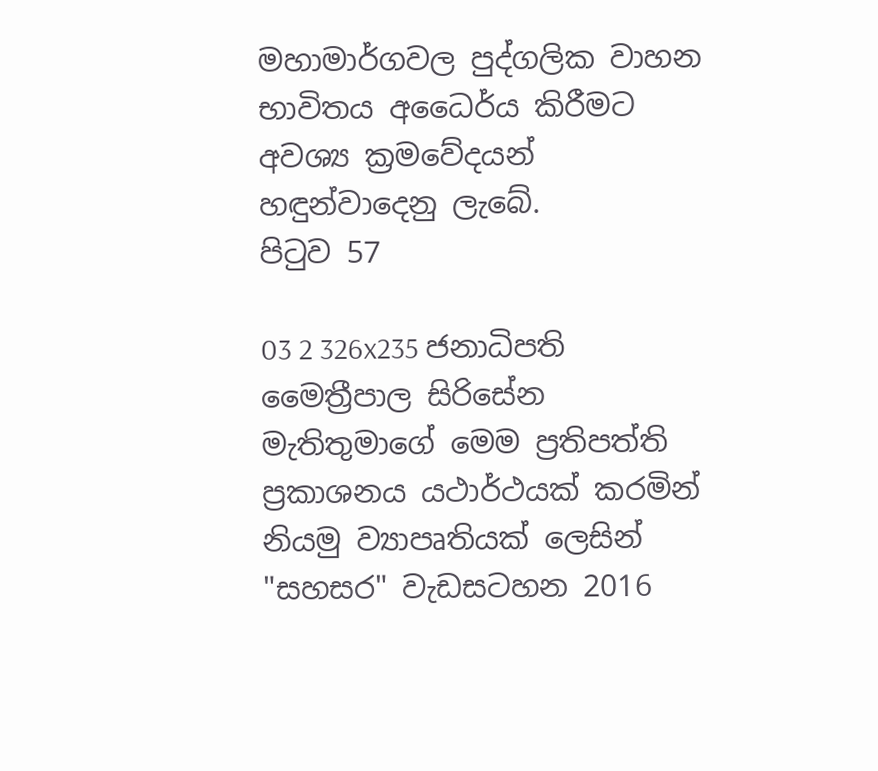මහාමාර්ගවල පුද්ගලික වාහන භාවිතය අධෛර්ය කිරීමට අවශ්‍ය ක්‍රමවේදයන් හඳුන්වාදෙනු ලැබේ.
පිටුව 57

03 2 326x235 ජනාධිපති මෛත්‍රීපාල සිරිසේන මැතිතුමාගේ මෙම ප්‍රතිපත්ති ප්‍රකාශනය යථාර්ථයක් කරමින් නියමු ව්‍යාපෘතියක් ලෙසින් "සහසර" වැඩසටහන 2016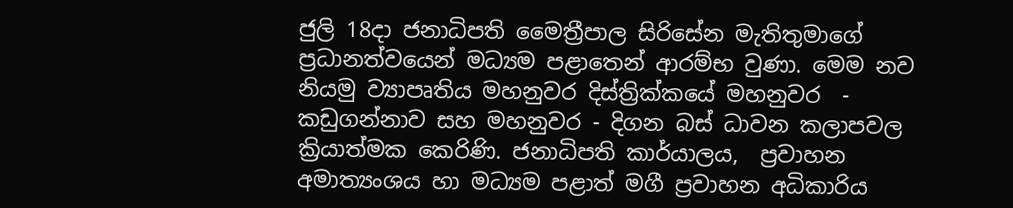ජුලි 18දා ජනාධිපති මෛත්‍රීපාල සිරිසේන මැතිතුමාගේ  ප්‍රධානත්වයෙන් මධ්‍යම පළාතෙන් ආරම්භ වුණා. මෙම නව නියමු ව්‍යාපෘතිය මහනුවර දිස්ත්‍රික්කයේ මහනුවර  - කඩුගන්නාව සහ මහනුවර - දිගන බස් ධාවන කලාපවල ක්‍රියාත්මක කෙරිණි. ජනාධිපති කාර්යාලය,  ප්‍රවාහන අමාත්‍යංශය හා මධ්‍යම පළාත් මගී ප්‍රවාහන අධිකාරිය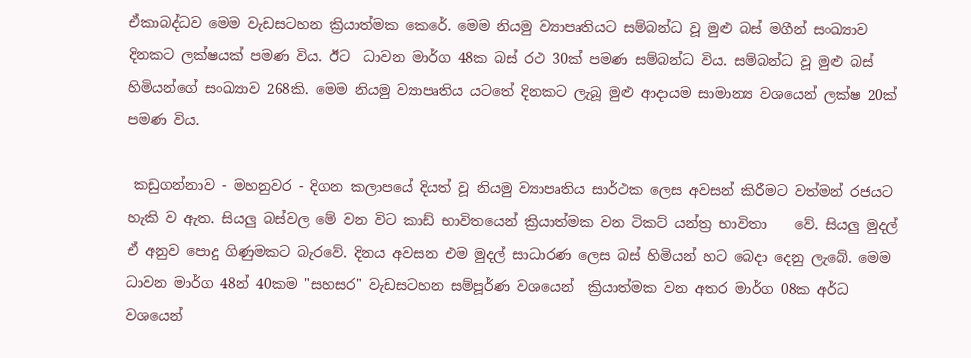ඒකාබද්ධව මෙම වැඩසටහන ක්‍රියාත්මක කෙරේ. මෙම නියමු ව්‍යාපෘතියට සම්බන්ධ වූ මුළු බස් මගීන් සංඛ්‍යාව දිනකට ලක්ෂයක් පමණ විය. ඊට  ධාවන මාර්ග 48ක බස් රථ 30ක් පමණ සම්බන්ධ විය. සම්බන්ධ වූ මුළු බස් හිමියන්ගේ සංඛ්‍යාව 268කි. මෙම නියමු ව්‍යාපෘතිය යටතේ දිනකට ලැබූ මුළු ආදායම සාමාන්‍ය වශයෙන් ලක්ෂ 20ක් පමණ විය.

 කඩුගන්නාව - මහනුවර - දිගන කලාපයේ දියත් වූ නියමු ව්‍යාපෘතිය සාර්ථක ලෙස අවසන් කිරීමට වත්මන් රජයට හැකි ව ඇත. සියලු බස්වල මේ වන විට කාඩ් භාවිතයෙන් ක්‍රියාත්මක වන ටිකට් යන්ත්‍ර භාවිතා    වේ. සියලු මුදල් ඒ අනුව පොදු ගිණුමකට බැරවේ. දිනය අවසන එම මුදල් සාධාරණ ලෙස බස් හිමියන් හට බෙදා දෙනු ලැබේ. මෙම ධාවන මාර්ග 48න් 40කම "සහසර" වැඩසටහන සම්පූර්ණ වශයෙන්  ක්‍රියාත්මක වන අතර මාර්ග 08ක අර්ධ වශයෙන්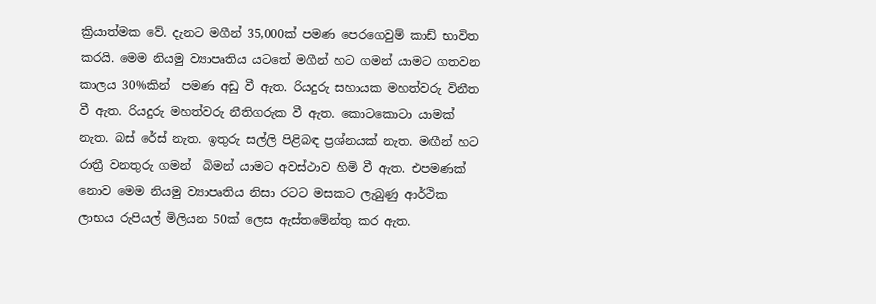ක්‍රියාත්මක වේ. දැනට මගීන් 35,000ක් පමණ පෙරගෙවුම් කාඩ් භාවිත කරයි. මෙම නියමු ව්‍යාපෘතිය යටතේ මගීන් හට ගමන් යාමට ගතවන කාලය 30%කින්  පමණ අඩු වී ඇත. රියදුරු සහායක මහත්වරු විනීත වී ඇත. රියදුරු මහත්වරු නීතිගරුක වී ඇත. කොටකොටා යාමක් නැත. බස් රේස් නැත. ඉතුරු සල්ලි පිළිබඳ ප්‍රශ්නයක් නැත. මඟීන් හට රාත්‍රී වනතුරු ගමන්  බිමන් යාමට අවස්ථාව හිමි වී ඇත. එපමණක් නොව මෙම නියමු ව්‍යාපෘතිය නිසා රටට මසකට ලැබුණු ආර්ථික ලාභය රුපියල් මිලියන 50ක් ලෙස ඇස්තමේන්තු කර ඇත.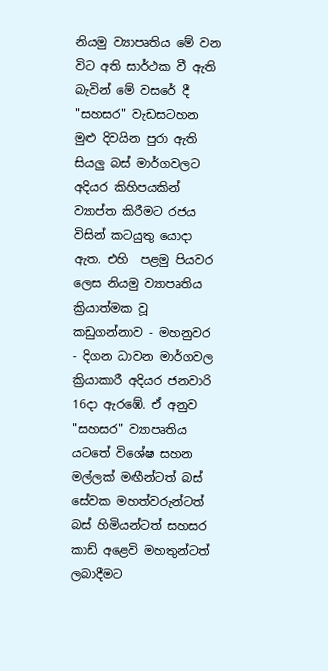නියමු ව්‍යාපෘතිය මේ වන විට අති සාර්ථක වී ඇති බැවින් මේ වසරේ දී "සහසර" වැඩසටහන මුළු දිවයින පුරා ඇති සියලු බස් මාර්ගවලට අදියර කිහිපයකින් ව්‍යාප්ත කිරීමට රජය විසින් කටයුතු යොදා ඇත. එහි  පළමු පියවර ලෙස නියමු ව්‍යාපෘතිය ක්‍රියාත්මක වූ කඩුගන්නාව - මහනුවර - දිගන ධාවන මාර්ගවල ක්‍රියාකාරී අදියර ජනවාරි 16දා ඇරඹේ. ඒ අනුව "සහසර" ව්‍යාපෘතිය යටතේ විශේෂ සහන මල්ලක් මඟීන්ටත් බස්  සේවක මහත්වරුන්ටත් බස් හිමියන්ටත් සහසර කාඩ් අළෙවි මහතුන්ටත් ලබාදීමට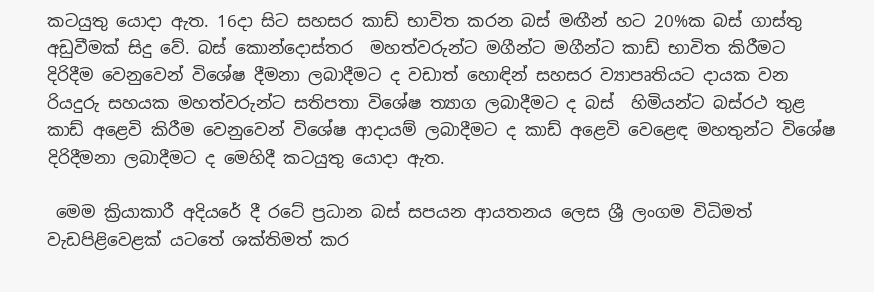කටයුතු යොදා ඇත. 16දා සිට සහසර කාඩ් භාවිත කරන බස් මඟීන් හට 20%ක බස් ගාස්තු අඩුවීමක් සිදු වේ. බස් කොන්දොස්තර  මහත්වරුන්ට මගීන්ට මගීන්ට කාඩ් භාවිත කිරීමට දිරිදීම වෙනුවෙන් විශේෂ දීමනා ලබාදීමට ද වඩාත් හොඳින් සහසර ව්‍යාපෘතියට දායක වන රියදුරු සහයක මහත්වරුන්ට සතිපතා විශේෂ ත්‍යාග ලබාදීමට ද බස්  හිමියන්ට බස්රථ තුළ කාඩ් අළෙවි කිරීම වෙනුවෙන් විශේෂ ආදායම් ලබාදීමට ද කාඩ් අළෙවි වෙළෙඳ මහතුන්ට විශේෂ දිරිදීමනා ලබාදීමට ද මෙහිදී කටයුතු යොදා ඇත.

 මෙම ක්‍රියාකාරී අදියරේ දී රටේ ප්‍රධාන බස් සපයන ආයතනය ලෙස ශ්‍රී ලංගම විධිමත් වැඩපිළිවෙළක් යටතේ ශක්තිමත් කර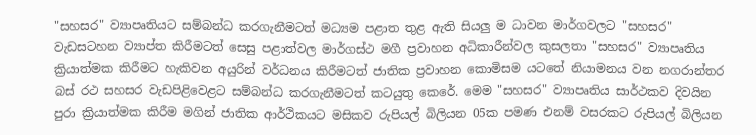"සහසර" ව්‍යාපෘතියට සම්බන්ධ කරගැනීමටත් මධ්‍යම පළාත තුළ ඇති සියලු ම ධාවන මාර්ගවලට "සහසර" වැඩසටහන ව්‍යාප්ත කිරීමටත් සෙසු පළාත්වල මාර්ගස්ථ මගී ප්‍රවාහන අධිකාරීන්වල කුසලතා "සහසර" ව්‍යාපෘතිය ක්‍රියාත්මක කිරීමට හැකිවන අයුරින් වර්ධනය කිරීමටත් ජාතික ප්‍රවාහන කොමිසම යටතේ නියාමනය වන නගරාන්තර බස් රථ සහසර වැඩපිළිවෙළට සම්බන්ධ කරගැනීමටත් කටයුතු කෙරේ. මෙම "සහසර" ව්‍යාපෘතිය සාර්ථකව දිවයින පුරා ක්‍රියාත්මක කිරීම මගින් ජාතික ආර්ථිකයට මසිකව රුපියල් බිලියන 05ක පමණ එනම් වසරකට රුපියල් බිලියන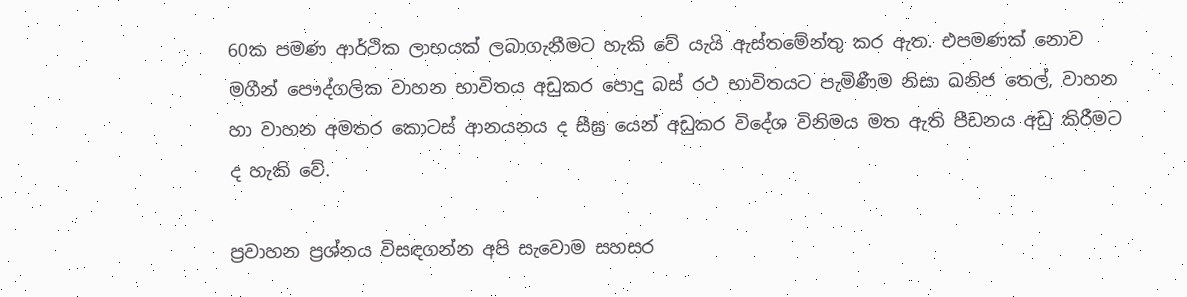60ක පමණ ආර්ථික ලාභයක් ලබාගැනීමට හැකි වේ යැයි ඇස්තමේන්තු කර ඇත. එපමණක් නොව මගීන් පෞද්ගලික වාහන භාවිතය අඩුකර පොදු බස් රථ භාවිතයට පැමිණීම නිසා ඛනිජ තෙල්, වාහන හා වාහන අමතර කොටස් ආනයනය ද සීඝ්‍ර යෙන් අඩුකර විදේශ විනිමය මත ඇති පීඩනය අඩු කිරීමට ද හැකි වේ.

ප්‍රවාහන ප්‍රශ්නය විසඳගන්න අපි සැවොම සහසර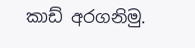කාඩ් අරගනිමු.